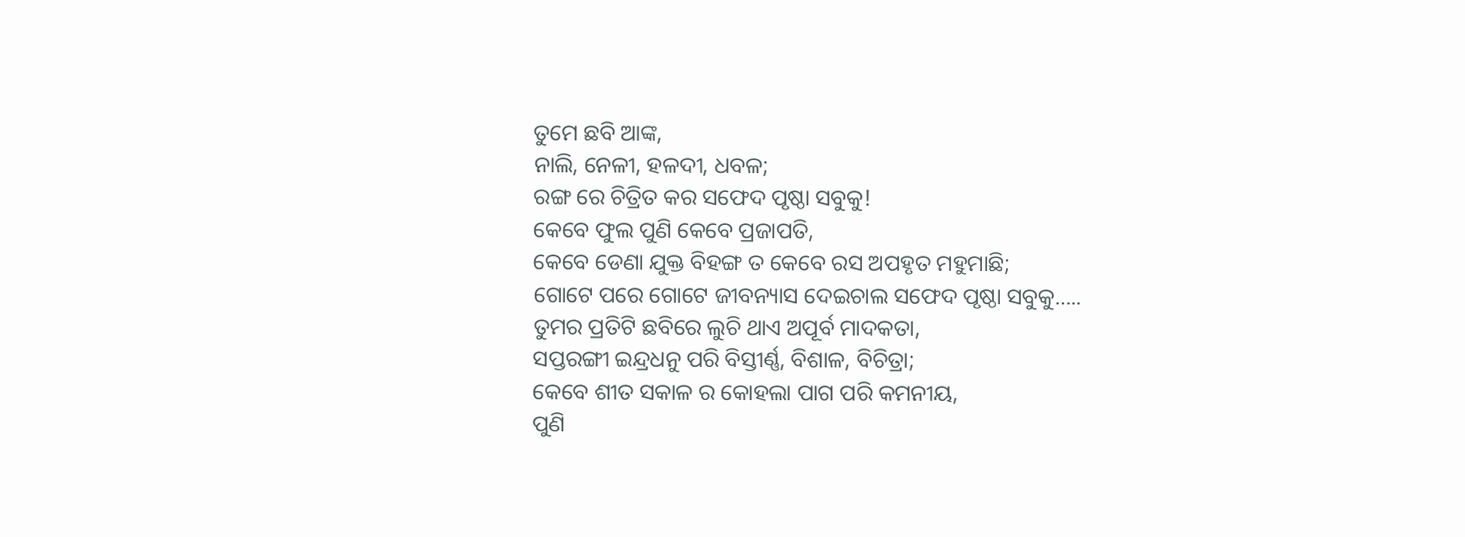ତୁମେ ଛବି ଆଙ୍କ,
ନାଲି, ନେଳୀ, ହଳଦୀ, ଧବଳ;
ରଙ୍ଗ ରେ ଚିତ୍ରିତ କର ସଫେଦ ପୃଷ୍ଠା ସବୁକୁ!
କେବେ ଫୁଲ ପୁଣି କେବେ ପ୍ରଜାପତି,
କେବେ ଡେଣା ଯୁକ୍ତ ବିହଙ୍ଗ ତ କେବେ ରସ ଅପହୃତ ମହୁମାଛି;
ଗୋଟେ ପରେ ଗୋଟେ ଜୀବନ୍ୟାସ ଦେଇଚାଲ ସଫେଦ ପୃଷ୍ଠା ସବୁକୁ…..
ତୁମର ପ୍ରତିଟି ଛବିରେ ଲୁଚି ଥାଏ ଅପୂର୍ବ ମାଦକତା,
ସପ୍ତରଙ୍ଗୀ ଇନ୍ଦ୍ରଧନୁ ପରି ବିସ୍ତୀର୍ଣ୍ଣ, ବିଶାଳ, ବିଚିତ୍ରା;
କେବେ ଶୀତ ସକାଳ ର କୋହଲା ପାଗ ପରି କମନୀୟ,
ପୁଣି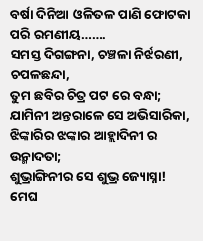ବର୍ଷା ଦିନିଆ ଓଳିତଳ ପାଣି ଫୋଟକା ପରି ରମଣୀୟ…….
ସମସ୍ତ ଦିଗଙ୍ଗନା, ଚଞ୍ଚଳା ନିର୍ଝରଣୀ, ଚପଳଛନ୍ଦା,
ତୁମ ଛବିର ଚିତ୍ର ପଟ ରେ ବନ୍ଧା;
ଯାମିନୀ ଅନ୍ତରାଳେ ସେ ଅଭିସାରିକା,
ଝିଙ୍କାରିର ଝଙ୍କାର ଆହ୍ଲାଦିନୀ ର ଉନ୍ମାଦତା;
ଶୁଭ୍ରାଙ୍ଗିନୀର ସେ ଶୁଭ୍ର ଜ୍ୟୋସ୍ନା!
ମେଘ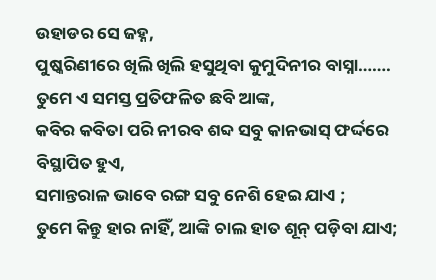ଉହାଡର ସେ ଜହ୍ନ,
ପୁଷ୍କରିଣୀରେ ଖିଲି ଖିଲି ହସୁଥିବା କୁମୁଦିନୀର ବାସ୍ନା…….
ତୁମେ ଏ ସମସ୍ତ ପ୍ରତିଫଳିତ ଛବି ଆଙ୍କ,
କବିର କବିତା ପରି ନୀରବ ଶବ୍ଦ ସବୁ କାନଭାସ୍ ଫର୍ଦ୍ଦରେ ବିସ୍ଥାପିତ ହୁଏ,
ସମାନ୍ତରାଳ ଭାବେ ରଙ୍ଗ ସବୁ ନେଶି ହେଇ ଯାଏ ;
ତୁମେ କିନ୍ତୁ ହାର ନାହିଁ, ଆଙ୍କି ଚାଲ ହାତ ଶୂନ୍ ପଡ଼ିବା ଯାଏ;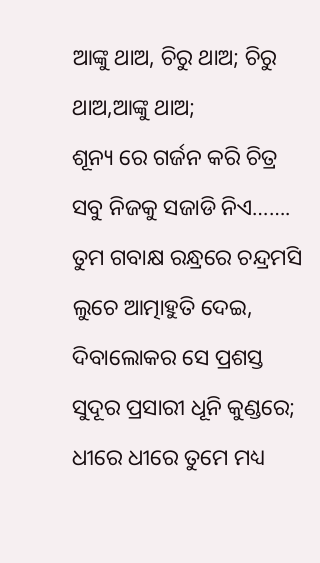ଆଙ୍କୁ ଥାଅ, ଚିରୁ ଥାଅ; ଚିରୁ ଥାଅ,ଆଙ୍କୁ ଥାଅ;
ଶୂନ୍ୟ ରେ ଗର୍ଜନ କରି ଚିତ୍ର ସବୁ ନିଜକୁ ସଜାଡି ନିଏ…….
ତୁମ ଗବାକ୍ଷ ରନ୍ଧ୍ରରେ ଚନ୍ଦ୍ରମସି ଲୁଚେ ଆତ୍ମାହୁତି ଦେଇ,
ଦିବାଲୋକର ସେ ପ୍ରଶସ୍ତ ସୁଦୂର ପ୍ରସାରୀ ଧୂନି କୁଣ୍ଡରେ;
ଧୀରେ ଧୀରେ ତୁମେ ମଧ୍ୟ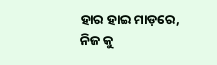ହାର ହାଇ ମାଡ଼ରେ,
ନିଜ କୁ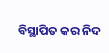ବିସ୍ଥାପିତ କର ନିଦ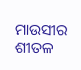ମାଉସୀର ଶୀତଳ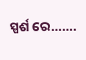ସ୍ପର୍ଶ ରେ…….